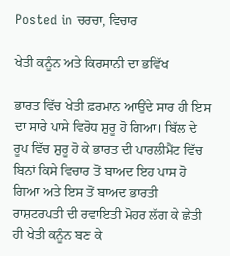Posted in ਚਰਚਾ, ਵਿਚਾਰ

ਖੇਤੀ ਕਨੂੰਨ ਅਤੇ ਕਿਰਸਾਨੀ ਦਾ ਭਵਿੱਖ

ਭਾਰਤ ਵਿੱਚ ਖੇਤੀ ਫ਼ਰਮਾਨ ਆਉਂਦੇ ਸਾਰ ਹੀ ਇਸ ਦਾ ਸਾਰੇ ਪਾਸੇ ਵਿਰੋਧ ਸ਼ੁਰੂ ਹੋ ਗਿਆ। ਬਿੱਲ ਦੇ ਰੂਪ ਵਿੱਚ ਸ਼ੁਰੂ ਹੋ ਕੇ ਭਾਰਤ ਦੀ ਪਾਰਲੀਮੈਂਟ ਵਿੱਚ ਬਿਨਾਂ ਕਿਸੇ ਵਿਚਾਰ ਤੋਂ ਬਾਅਦ ਇਹ ਪਾਸ ਹੋ ਗਿਆ ਅਤੇ ਇਸ ਤੋਂ ਬਾਅਦ ਭਾਰਤੀ ਰਾਸ਼ਟਰਪਤੀ ਦੀ ਰਵਾਇਤੀ ਮੋਹਰ ਲੱਗ ਕੇ ਛੇਤੀ ਹੀ ਖੇਤੀ ਕਨੂੰਨ ਬਣ ਕੇ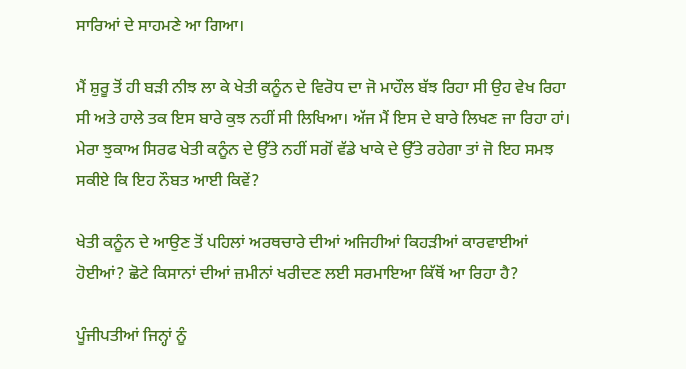ਸਾਰਿਆਂ ਦੇ ਸਾਹਮਣੇ ਆ ਗਿਆ।

ਮੈਂ ਸ਼ੁਰੂ ਤੋਂ ਹੀ ਬੜੀ ਨੀਝ ਲਾ ਕੇ ਖੇਤੀ ਕਨੂੰਨ ਦੇ ਵਿਰੋਧ ਦਾ ਜੋ ਮਾਹੌਲ ਬੱਝ ਰਿਹਾ ਸੀ ਉਹ ਵੇਖ ਰਿਹਾ ਸੀ ਅਤੇ ਹਾਲੇ ਤਕ ਇਸ ਬਾਰੇ ਕੁਝ ਨਹੀਂ ਸੀ ਲਿਖਿਆ। ਅੱਜ ਮੈਂ ਇਸ ਦੇ ਬਾਰੇ ਲਿਖਣ ਜਾ ਰਿਹਾ ਹਾਂ। ਮੇਰਾ ਝੁਕਾਅ ਸਿਰਫ ਖੇਤੀ ਕਨੂੰਨ ਦੇ ਉੱਤੇ ਨਹੀਂ ਸਗੋਂ ਵੱਡੇ ਖਾਕੇ ਦੇ ਉੱਤੇ ਰਹੇਗਾ ਤਾਂ ਜੋ ਇਹ ਸਮਝ ਸਕੀਏ ਕਿ ਇਹ ਨੌਬਤ ਆਈ ਕਿਵੇਂ?

ਖੇਤੀ ਕਨੂੰਨ ਦੇ ਆਉਣ ਤੋਂ ਪਹਿਲਾਂ ਅਰਥਚਾਰੇ ਦੀਆਂ ਅਜਿਹੀਆਂ ਕਿਹੜੀਆਂ ਕਾਰਵਾਈਆਂ ਹੋਈਆਂ? ਛੋਟੇ ਕਿਸਾਨਾਂ ਦੀਆਂ ਜ਼ਮੀਨਾਂ ਖਰੀਦਣ ਲਈ ਸਰਮਾਇਆ ਕਿੱਥੋਂ ਆ ਰਿਹਾ ਹੈ?

ਪੂੰਜੀਪਤੀਆਂ ਜਿਨ੍ਹਾਂ ਨੂੰ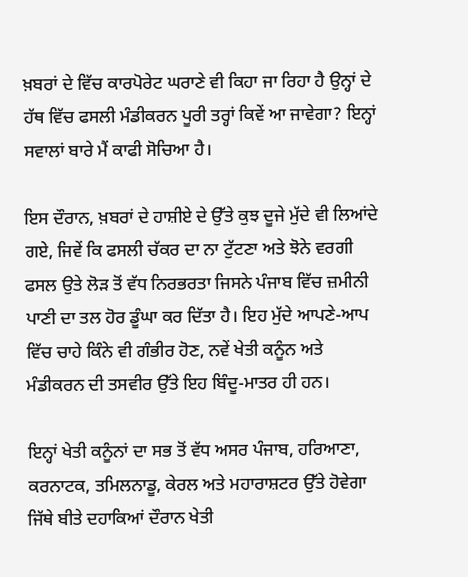ਖ਼ਬਰਾਂ ਦੇ ਵਿੱਚ ਕਾਰਪੋਰੇਟ ਘਰਾਣੇ ਵੀ ਕਿਹਾ ਜਾ ਰਿਹਾ ਹੈ ਉਨ੍ਹਾਂ ਦੇ ਹੱਥ ਵਿੱਚ ਫਸਲੀ ਮੰਡੀਕਰਨ ਪੂਰੀ ਤਰ੍ਹਾਂ ਕਿਵੇਂ ਆ ਜਾਵੇਗਾ? ਇਨ੍ਹਾਂ ਸਵਾਲਾਂ ਬਾਰੇ ਮੈਂ ਕਾਫੀ ਸੋਚਿਆ ਹੈ।

ਇਸ ਦੌਰਾਨ, ਖ਼ਬਰਾਂ ਦੇ ਹਾਸ਼ੀਏ ਦੇ ਉੱਤੇ ਕੁਝ ਦੂਜੇ ਮੁੱਦੇ ਵੀ ਲਿਆਂਦੇ ਗਏ, ਜਿਵੇਂ ਕਿ ਫਸਲੀ ਚੱਕਰ ਦਾ ਨਾ ਟੁੱਟਣਾ ਅਤੇ ਝੋਨੇ ਵਰਗੀ ਫਸਲ ਉਤੇ ਲੋੜ ਤੋਂ ਵੱਧ ਨਿਰਭਰਤਾ ਜਿਸਨੇ ਪੰਜਾਬ ਵਿੱਚ ਜ਼ਮੀਨੀ ਪਾਣੀ ਦਾ ਤਲ ਹੋਰ ਡੂੰਘਾ ਕਰ ਦਿੱਤਾ ਹੈ। ਇਹ ਮੁੱਦੇ ਆਪਣੇ-ਆਪ ਵਿੱਚ ਚਾਹੇ ਕਿੰਨੇ ਵੀ ਗੰਭੀਰ ਹੋਣ, ਨਵੇਂ ਖੇਤੀ ਕਨੂੰਨ ਅਤੇ ਮੰਡੀਕਰਨ ਦੀ ਤਸਵੀਰ ਉੱਤੇ ਇਹ ਬਿੰਦੂ-ਮਾਤਰ ਹੀ ਹਨ।

ਇਨ੍ਹਾਂ ਖੇਤੀ ਕਨੂੰਨਾਂ ਦਾ ਸਭ ਤੋਂ ਵੱਧ ਅਸਰ ਪੰਜਾਬ, ਹਰਿਆਣਾ, ਕਰਨਾਟਕ, ਤਮਿਲਨਾਡੂ, ਕੇਰਲ ਅਤੇ ਮਹਾਰਾਸ਼ਟਰ ਉੱਤੇ ਹੋਵੇਗਾ ਜਿੱਥੇ ਬੀਤੇ ਦਹਾਕਿਆਂ ਦੌਰਾਨ ਖੇਤੀ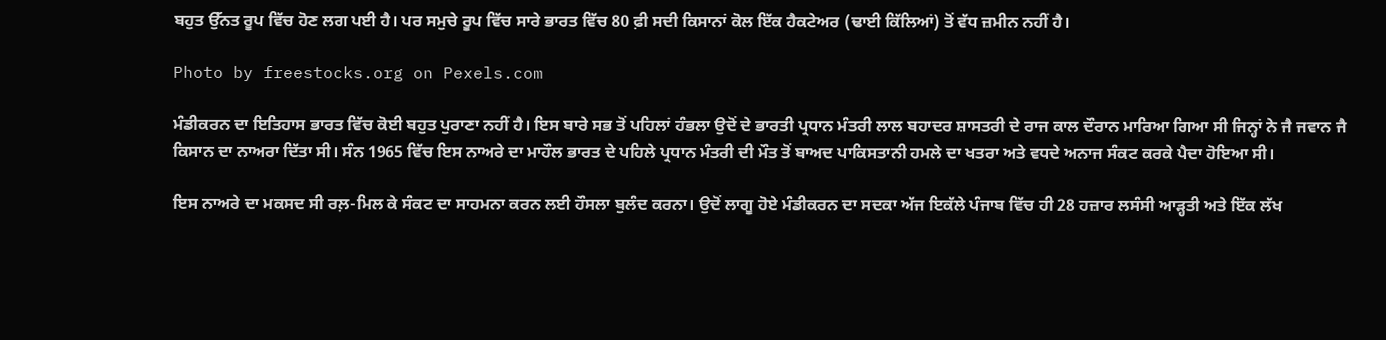ਬਹੁਤ ਉੱਨਤ ਰੂਪ ਵਿੱਚ ਹੋਣ ਲਗ ਪਈ ਹੈ। ਪਰ ਸਮੁਚੇ ਰੂਪ ਵਿੱਚ ਸਾਰੇ ਭਾਰਤ ਵਿੱਚ 80 ਫ਼ੀ ਸਦੀ ਕਿਸਾਨਾਂ ਕੋਲ ਇੱਕ ਹੈਕਟੇਅਰ (ਢਾਈ ਕਿੱਲਿਆਂ) ਤੋਂ ਵੱਧ ਜ਼ਮੀਨ ਨਹੀਂ ਹੈ।

Photo by freestocks.org on Pexels.com

ਮੰਡੀਕਰਨ ਦਾ ਇਤਿਹਾਸ ਭਾਰਤ ਵਿੱਚ ਕੋਈ ਬਹੁਤ ਪੁਰਾਣਾ ਨਹੀਂ ਹੈ। ਇਸ ਬਾਰੇ ਸਭ ਤੋਂ ਪਹਿਲਾਂ ਹੰਭਲਾ ਉਦੋਂ ਦੇ ਭਾਰਤੀ ਪ੍ਰਧਾਨ ਮੰਤਰੀ ਲਾਲ ਬਹਾਦਰ ਸ਼ਾਸਤਰੀ ਦੇ ਰਾਜ ਕਾਲ ਦੌਰਾਨ ਮਾਰਿਆ ਗਿਆ ਸੀ ਜਿਨ੍ਹਾਂ ਨੇ ਜੈ ਜਵਾਨ ਜੈ ਕਿਸਾਨ ਦਾ ਨਾਅਰਾ ਦਿੱਤਾ ਸੀ। ਸੰਨ 1965 ਵਿੱਚ ਇਸ ਨਾਅਰੇ ਦਾ ਮਾਹੌਲ ਭਾਰਤ ਦੇ ਪਹਿਲੇ ਪ੍ਰਧਾਨ ਮੰਤਰੀ ਦੀ ਮੌਤ ਤੋਂ ਬਾਅਦ ਪਾਕਿਸਤਾਨੀ ਹਮਲੇ ਦਾ ਖਤਰਾ ਅਤੇ ਵਧਦੇ ਅਨਾਜ ਸੰਕਟ ਕਰਕੇ ਪੈਦਾ ਹੋਇਆ ਸੀ।

ਇਸ ਨਾਅਰੇ ਦਾ ਮਕਸਦ ਸੀ ਰਲ਼-ਮਿਲ ਕੇ ਸੰਕਟ ਦਾ ਸਾਹਮਨਾ ਕਰਨ ਲਈ ਹੌਸਲਾ ਬੁਲੰਦ ਕਰਨਾ। ਉਦੋਂ ਲਾਗੂ ਹੋਏ ਮੰਡੀਕਰਨ ਦਾ ਸਦਕਾ ਅੱਜ ਇਕੱਲੇ ਪੰਜਾਬ ਵਿੱਚ ਹੀ 28 ਹਜ਼ਾਰ ਲਸੰਸੀ ਆੜ੍ਹਤੀ ਅਤੇ ਇੱਕ ਲੱਖ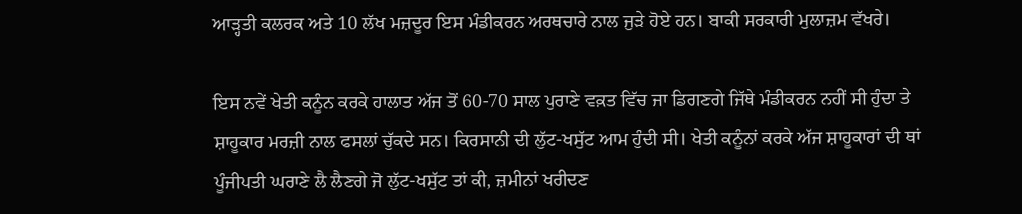ਆੜ੍ਹਤੀ ਕਲਰਕ ਅਤੇ 10 ਲੱਖ ਮਜ਼ਦੂਰ ਇਸ ਮੰਡੀਕਰਨ ਅਰਥਚਾਰੇ ਨਾਲ ਜੁੜੇ ਹੋਏ ਹਨ। ਬਾਕੀ ਸਰਕਾਰੀ ਮੁਲਾਜ਼ਮ ਵੱਖਰੇ।

ਇਸ ਨਵੇਂ ਖੇਤੀ ਕਨੂੰਨ ਕਰਕੇ ਹਾਲਾਤ ਅੱਜ ਤੋਂ 60-70 ਸਾਲ ਪੁਰਾਣੇ ਵਕ਼ਤ ਵਿੱਚ ਜਾ ਡਿਗਣਗੇ ਜਿੱਥੇ ਮੰਡੀਕਰਨ ਨਹੀਂ ਸੀ ਹੁੰਦਾ ਤੇ ਸ਼ਾਹੂਕਾਰ ਮਰਜ਼ੀ ਨਾਲ ਫਸਲਾਂ ਚੁੱਕਦੇ ਸਨ। ਕਿਰਸਾਨੀ ਦੀ ਲੁੱਟ-ਖਸੁੱਟ ਆਮ ਹੁੰਦੀ ਸੀ। ਖੇਤੀ ਕਨੂੰਨਾਂ ਕਰਕੇ ਅੱਜ ਸ਼ਾਹੂਕਾਰਾਂ ਦੀ ਥਾਂ ਪੂੰਜੀਪਤੀ ਘਰਾਣੇ ਲੈ ਲੈਣਗੇ ਜੋ ਲੁੱਟ-ਖਸੁੱਟ ਤਾਂ ਕੀ, ਜ਼ਮੀਨਾਂ ਖਰੀਦਣ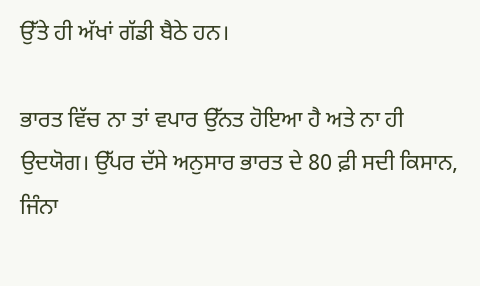ਉੱਤੇ ਹੀ ਅੱਖਾਂ ਗੱਡੀ ਬੈਠੇ ਹਨ।

ਭਾਰਤ ਵਿੱਚ ਨਾ ਤਾਂ ਵਪਾਰ ਉੱਨਤ ਹੋਇਆ ਹੈ ਅਤੇ ਨਾ ਹੀ ਉਦਯੋਗ। ਉੱਪਰ ਦੱਸੇ ਅਨੁਸਾਰ ਭਾਰਤ ਦੇ 80 ਫ਼ੀ ਸਦੀ ਕਿਸਾਨ, ਜਿੰਨਾ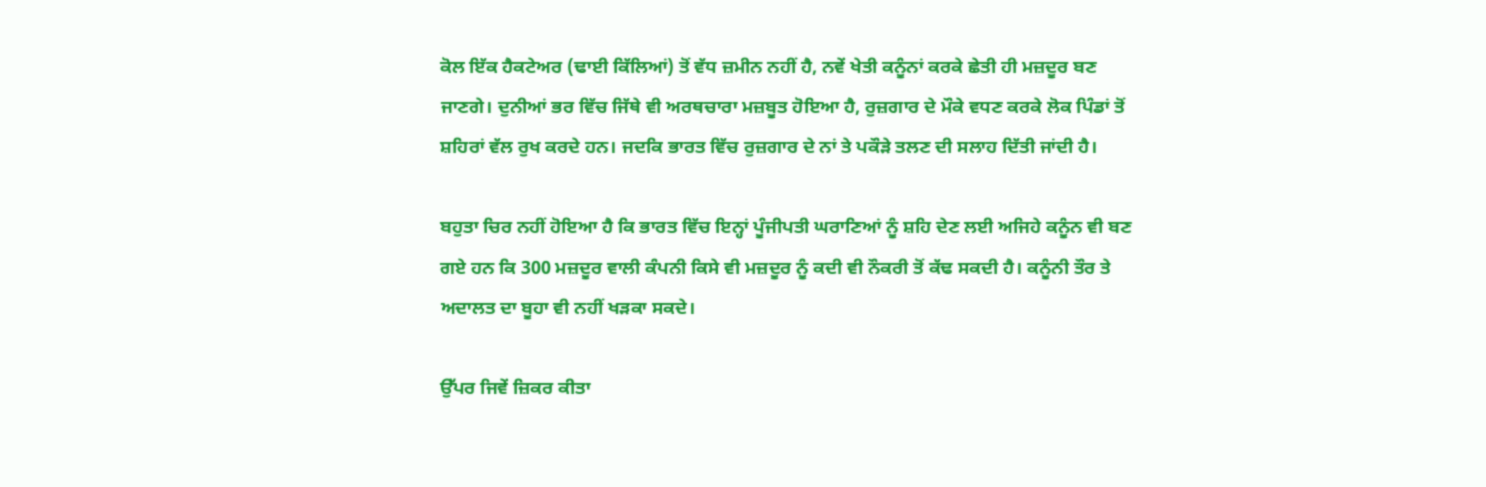ਕੋਲ ਇੱਕ ਹੈਕਟੇਅਰ (ਢਾਈ ਕਿੱਲਿਆਂ) ਤੋਂ ਵੱਧ ਜ਼ਮੀਨ ਨਹੀਂ ਹੈ, ਨਵੇਂ ਖੇਤੀ ਕਨੂੰਨਾਂ ਕਰਕੇ ਛੇਤੀ ਹੀ ਮਜ਼ਦੂਰ ਬਣ ਜਾਣਗੇ। ਦੁਨੀਆਂ ਭਰ ਵਿੱਚ ਜਿੱਥੇ ਵੀ ਅਰਥਚਾਰਾ ਮਜ਼ਬੂਤ ਹੋਇਆ ਹੈ, ਰੁਜ਼ਗਾਰ ਦੇ ਮੌਕੇ ਵਧਣ ਕਰਕੇ ਲੋਕ ਪਿੰਡਾਂ ਤੋਂ ਸ਼ਹਿਰਾਂ ਵੱਲ ਰੁਖ ਕਰਦੇ ਹਨ। ਜਦਕਿ ਭਾਰਤ ਵਿੱਚ ਰੁਜ਼ਗਾਰ ਦੇ ਨਾਂ ਤੇ ਪਕੌੜੇ ਤਲਣ ਦੀ ਸਲਾਹ ਦਿੱਤੀ ਜਾਂਦੀ ਹੈ।

ਬਹੁਤਾ ਚਿਰ ਨਹੀਂ ਹੋਇਆ ਹੈ ਕਿ ਭਾਰਤ ਵਿੱਚ ਇਨ੍ਹਾਂ ਪੂੰਜੀਪਤੀ ਘਰਾਣਿਆਂ ਨੂੰ ਸ਼ਹਿ ਦੇਣ ਲਈ ਅਜਿਹੇ ਕਨੂੰਨ ਵੀ ਬਣ ਗਏ ਹਨ ਕਿ 300 ਮਜ਼ਦੂਰ ਵਾਲੀ ਕੰਪਨੀ ਕਿਸੇ ਵੀ ਮਜ਼ਦੂਰ ਨੂੰ ਕਦੀ ਵੀ ਨੌਕਰੀ ਤੋਂ ਕੱਢ ਸਕਦੀ ਹੈ। ਕਨੂੰਨੀ ਤੌਰ ਤੇ ਅਦਾਲਤ ਦਾ ਬੂਹਾ ਵੀ ਨਹੀਂ ਖੜਕਾ ਸਕਦੇ।

ਉੱਪਰ ਜਿਵੇਂ ਜ਼ਿਕਰ ਕੀਤਾ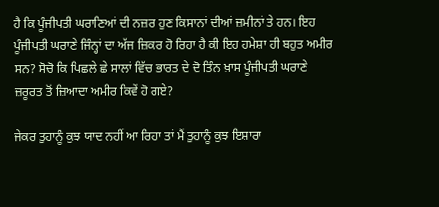ਹੈ ਕਿ ਪੂੰਜੀਪਤੀ ਘਰਾਣਿਆਂ ਦੀ ਨਜ਼ਰ ਹੁਣ ਕਿਸਾਨਾਂ ਦੀਆਂ ਜ਼ਮੀਨਾਂ ਤੇ ਹਨ। ਇਹ ਪੂੰਜੀਪਤੀ ਘਰਾਣੇ ਜਿੰਨ੍ਹਾਂ ਦਾ ਅੱਜ ਜ਼ਿਕਰ ਹੋ ਰਿਹਾ ਹੈ ਕੀ ਇਹ ਹਮੇਸ਼ਾ ਹੀ ਬਹੁਤ ਅਮੀਰ ਸਨ? ਸੋਚੋ ਕਿ ਪਿਛਲੇ ਛੇ ਸਾਲਾਂ ਵਿੱਚ ਭਾਰਤ ਦੇ ਦੋ ਤਿੰਨ ਖ਼ਾਸ ਪੂੰਜੀਪਤੀ ਘਰਾਣੇ ਜ਼ਰੂਰਤ ਤੋਂ ਜ਼ਿਆਦਾ ਅਮੀਰ ਕਿਵੇਂ ਹੋ ਗਏ?

ਜੇਕਰ ਤੁਹਾਨੂੰ ਕੁਝ ਯਾਦ ਨਹੀਂ ਆ ਰਿਹਾ ਤਾਂ ਮੈਂ ਤੁਹਾਨੂੰ ਕੁਝ ਇਸ਼ਾਰਾ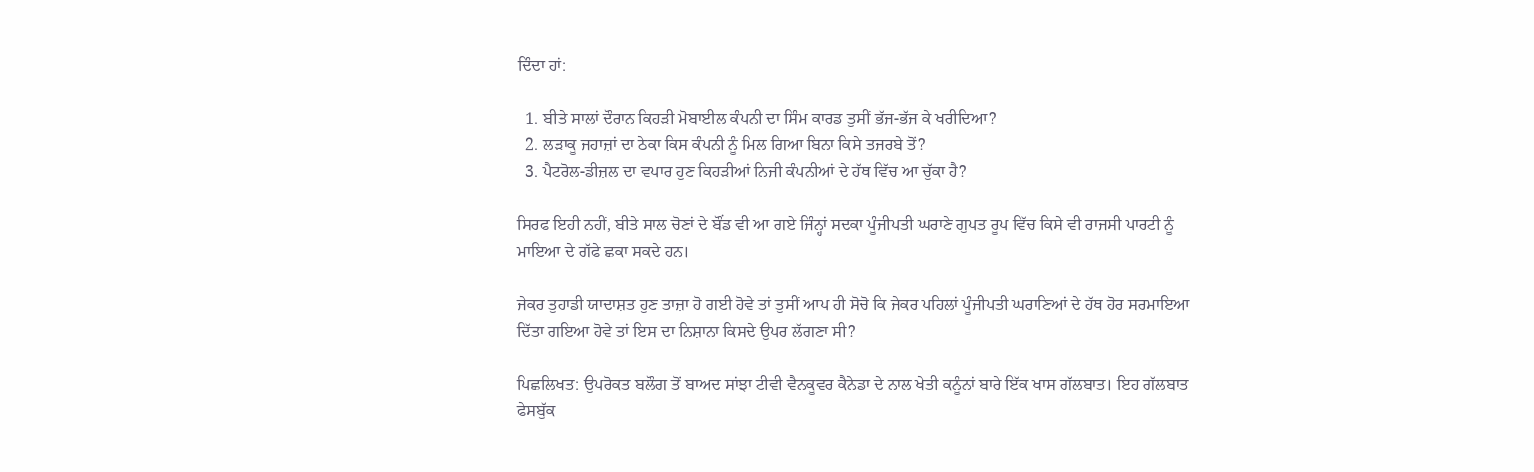ਦਿੰਦਾ ਹਾਂ:

  1. ਬੀਤੇ ਸਾਲਾਂ ਦੌਰਾਨ ਕਿਹੜੀ ਮੋਬਾਈਲ ਕੰਪਨੀ ਦਾ ਸਿੰਮ ਕਾਰਡ ਤੁਸੀਂ ਭੱਜ-ਭੱਜ ਕੇ ਖਰੀਦਿਆ?
  2. ਲੜਾਕੂ ਜਹਾਜ਼ਾਂ ਦਾ ਠੇਕਾ ਕਿਸ ਕੰਪਨੀ ਨੂੰ ਮਿਲ ਗਿਆ ਬਿਨਾ ਕਿਸੇ ਤਜਰਬੇ ਤੋਂ?
  3. ਪੈਟਰੋਲ-ਡੀਜ਼ਲ ਦਾ ਵਪਾਰ ਹੁਣ ਕਿਹੜੀਆਂ ਨਿਜੀ ਕੰਪਨੀਆਂ ਦੇ ਹੱਥ ਵਿੱਚ ਆ ਚੁੱਕਾ ਹੈ?

ਸਿਰਫ ਇਹੀ ਨਹੀਂ, ਬੀਤੇ ਸਾਲ ਚੋਣਾਂ ਦੇ ਬੌਂਡ ਵੀ ਆ ਗਏ ਜਿੰਨ੍ਹਾਂ ਸਦਕਾ ਪੂੰਜੀਪਤੀ ਘਰਾਣੇ ਗੁਪਤ ਰੂਪ ਵਿੱਚ ਕਿਸੇ ਵੀ ਰਾਜਸੀ ਪਾਰਟੀ ਨੂੰ ਮਾਇਆ ਦੇ ਗੱਫੇ ਛਕਾ ਸਕਦੇ ਹਨ।

ਜੇਕਰ ਤੁਹਾਡੀ ਯਾਦਾਸ਼ਤ ਹੁਣ ਤਾਜ਼ਾ ਹੋ ਗਈ ਹੋਵੇ ਤਾਂ ਤੁਸੀਂ ਆਪ ਹੀ ਸੋਚੋ ਕਿ ਜੇਕਰ ਪਹਿਲਾਂ ਪੂੰਜੀਪਤੀ ਘਰਾਣਿਆਂ ਦੇ ਹੱਥ ਹੋਰ ਸਰਮਾਇਆ ਦਿੱਤਾ ਗਇਆ ਹੋਵੇ ਤਾਂ ਇਸ ਦਾ ਨਿਸ਼ਾਨਾ ਕਿਸਦੇ ਉਪਰ ਲੱਗਣਾ ਸੀ?

ਪਿਛਲਿਖਤ: ਉਪਰੋਕਤ ਬਲੌਗ ਤੋਂ ਬਾਅਦ ਸਾਂਝਾ ਟੀਵੀ ਵੈਨਕੂਵਰ ਕੈਨੇਡਾ ਦੇ ਨਾਲ ਖੇਤੀ ਕਨੂੰਨਾਂ ਬਾਰੇ ਇੱਕ ਖਾਸ ਗੱਲਬਾਤ। ਇਹ ਗੱਲਬਾਤ ਫੇਸਬੁੱਕ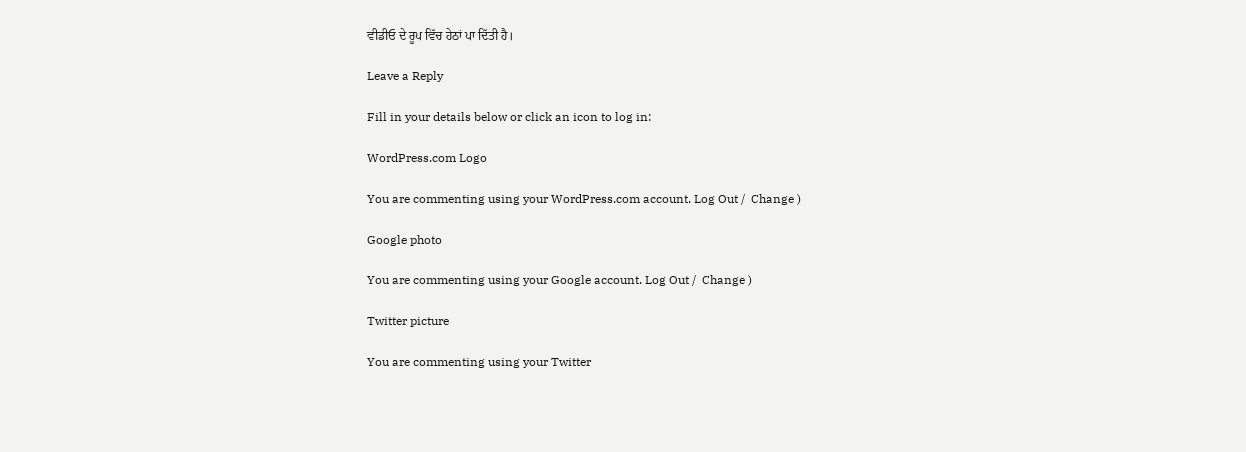ਵੀਡੀਓ ਦੇ ਰੂਪ ਵਿੱਚ ਹੇਠਾਂ ਪਾ ਦਿੱਤੀ ਹੈ।

Leave a Reply

Fill in your details below or click an icon to log in:

WordPress.com Logo

You are commenting using your WordPress.com account. Log Out /  Change )

Google photo

You are commenting using your Google account. Log Out /  Change )

Twitter picture

You are commenting using your Twitter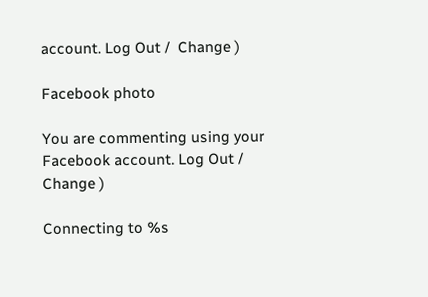account. Log Out /  Change )

Facebook photo

You are commenting using your Facebook account. Log Out /  Change )

Connecting to %s